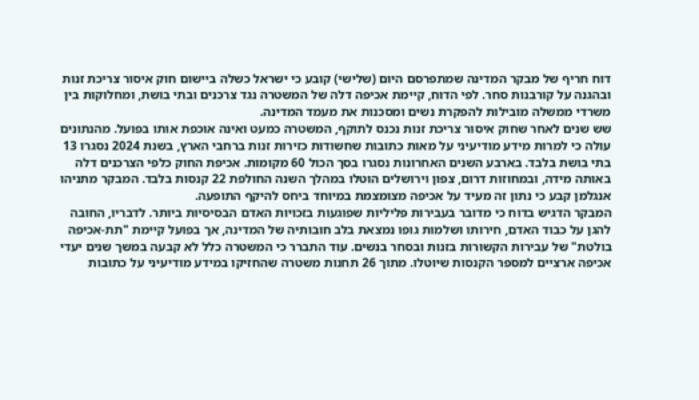דוח חריף של מבקר המדינה שמתפרסם היום (שלישי) קובע כי ישראל כשלה ביישום חוק איסור צריכת זנות ובהגנה על קורבנות סחר. לפי הדוח, קיימת אכיפה דלה של המשטרה נגד צרכנים ובתי בושת, ומחלוקות בין משרדי ממשלה מובילות להפקרת נשים ומסכנות את מעמד המדינה.
שש שנים לאחר שחוק איסור צריכת זנות נכנס לתוקף, המשטרה כמעט ואינה אוכפת אותו בפועל. מהנתונים עולה כי למרות מידע מודיעיני על מאות כתובות שחשודות כזירות זנות ברחבי הארץ, בשנת 2024 נסגרו 13 בתי בושת בלבד. בארבע השנים האחרונות נסגרו בסך הכול 60 מקומות. אכיפת החוק כלפי הצרכנים דלה באותה מידה, ובמחוזות דרום, צפון וירושלים הוטלו במהלך השנה החולפת 22 קנסות בלבד. המבקר מתניהו אנגלמן קבע כי נתון זה מעיד על אכיפה מצומצמת במיוחד ביחס להיקף התופעה.
המבקר הדגיש בדוח כי מדובר בעבירות פליליות שפוגעות בזכויות האדם הבסיסיות ביותר. לדבריו, החובה להגן על כבוד האדם, חירותו ושלמות גופו נמצאת בלב חובותיה של המדינה, אך בפועל קיימת "תת-אכיפה בולטת" של עבירות הקשורות בזנות ובסחר בנשים. עוד התברר כי המשטרה כלל לא קבעה במשך שנים יעדי אכיפה ארציים למספר הקנסות שיוטלו. מתוך 26 תחנות משטרה שהחזיקו במידע מודיעיני על כתובות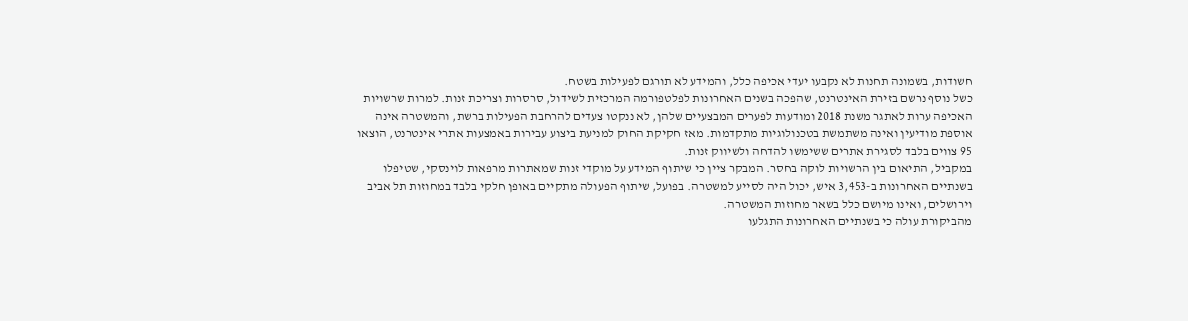חשודות, בשמונה תחנות לא נקבעו יעדי אכיפה כלל, והמידע לא תורגם לפעילות בשטח.
כשל נוסף נרשם בזירת האינטרנט, שהפכה בשנים האחרונות לפלטפורמה המרכזית לשידול, סרסרות וצריכת זנות. למרות שרשויות האכיפה ערות לאתגר משנת 2018 ומודעות לפערים המבצעיים שלהן, לא ננקטו צעדים להרחבת הפעילות ברשת, והמשטרה אינה אוספת מודיעין ואינה משתמשת בטכנולוגיות מתקדמות. מאז חקיקת החוק למניעת ביצוע עבירות באמצעות אתרי אינטרנט, הוצאו 95 צווים בלבד לסגירת אתרים ששימשו להדחה ולשיווק זנות.
במקביל, התיאום בין הרשויות לוקה בחסר. המבקר ציין כי שיתוף המידע על מוקדי זנות שמאתרות מרפאות לוינסקי, שטיפלו בשנתיים האחרונות ב-3,453 איש, יכול היה לסייע למשטרה. בפועל, שיתוף הפעולה מתקיים באופן חלקי בלבד במחוזות תל אביב וירושלים, ואינו מיושם כלל בשאר מחוזות המשטרה.
מהביקורת עולה כי בשנתיים האחרונות התגלעו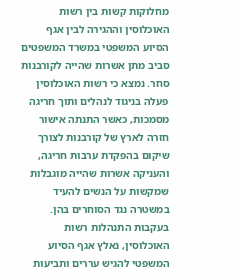מחלוקות קשות בין רשות האוכלוסין וההגירה לבין אגף הסיוע המשפטי במשרד המשפטים סביב מתן אשרות שהייה לקורבנות סחר. נמצא כי רשות האוכלוסין פעלה בניגוד לנהלים ותוך חריגה מסמכות, כאשר התנתה אישור חזרה לארץ של קורבנות לצורך שיקום בהפקדת ערבות חריגה, והעניקה אשרות שהייה מוגבלות שמקשות על הנשים להעיד במשטרה נגד הסוחרים בהן.
בעקבות התנהלות רשות האוכלוסין, נאלץ אגף הסיוע המשפטי להגיש עררים ותביעות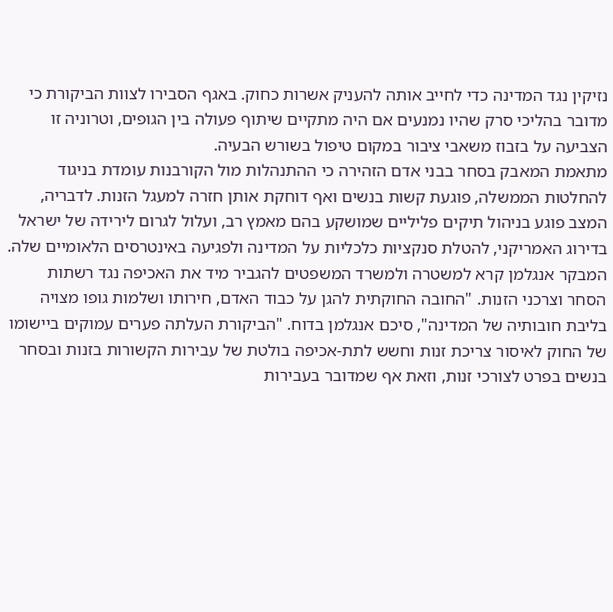נזיקין נגד המדינה כדי לחייב אותה להעניק אשרות כחוק. באגף הסבירו לצוות הביקורת כי מדובר בהליכי סרק שהיו נמנעים אם היה מתקיים שיתוף פעולה בין הגופים, וטרוניה זו הצביעה על בזבוז משאבי ציבור במקום טיפול בשורש הבעיה.
מתאמת המאבק בסחר בבני אדם הזהירה כי ההתנהלות מול הקורבנות עומדת בניגוד להחלטות הממשלה, פוגעת קשות בנשים ואף דוחקת אותן חזרה למעגל הזנות. לדבריה, המצב פוגע בניהול תיקים פליליים שמושקע בהם מאמץ רב, ועלול לגרום לירידה של ישראל בדירוג האמריקני, להטלת סנקציות כלכליות על המדינה ולפגיעה באינטרסים הלאומיים שלה.
המבקר אנגלמן קרא למשטרה ולמשרד המשפטים להגביר מיד את האכיפה נגד רשתות הסחר וצרכני הזנות. "החובה החוקתית להגן על כבוד האדם, חירותו ושלמות גופו מצויה בליבת חובותיה של המדינה", סיכם אנגלמן בדוח. "הביקורת העלתה פערים עמוקים ביישומו של החוק לאיסור צריכת זנות וחשש לתת-אכיפה בולטת של עבירות הקשורות בזנות ובסחר בנשים בפרט לצורכי זנות, וזאת אף שמדובר בעבירות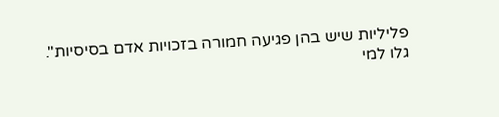פליליות שיש בהן פגיעה חמורה בזכויות אדם בסיסיות".
גלו למי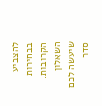להצביע בבחירות הקרובות. השאלון שיעשה לכם סדר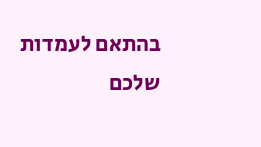בהתאם לעמדות שלכם